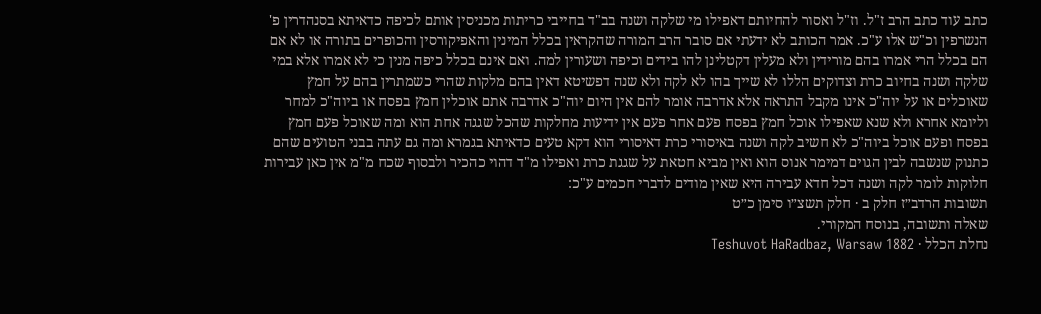כתב עוד כתב הרב ז"ל. וז"ל ואסור להחיותם דאפילו מי שלקה ושנה בב"ד בחייבי כריתות מכניסין אותם לכיפה כדאיתא בסנהדרין פ' הנשרפין וכ"ש אלו ע"כ. אמר הכותב לא ידעתי אם סובר הרב המורה שהקראין בכלל המינין והאפיקורסין והכופרים בתורה או לא אם הם בכלל הרי אמרו בהם מורידין ולא מעלין דקטלינן להו בידים וכיפה ושעורין למה. ואם אינם בכלל כיפה מנין כי לא אמרו אלא במי שלקה ושנה בחיוב כרת וצדוקים הללו לא שייך בהו לא לקה ולא שנה דפשיטא דאין בהם מלקות שהרי כשמתרין בהם על חמץ שאוכלים או על יוה"כ אינו מקבל התראה אלא אדרבה אומר להם אין היום יוה"כ אדרבה אתם אוכלין חמץ בפסח או ביוה"כ למחר וליומא אחרא ולא שנא שאפילו אוכל חמץ בפסח פעם אחר פעם אין ידיעות מחלקות שהכל שגגה אחת הוא ומה שאוכל פעם חמץ בפסח ופעם אוכל ביוה"כ לא חשיב לקה ושנה באיסורי כרת דאיסורי הוא דקא טעים כדאיתא בגמרא ומה גם עתה בבני הטועים שהם כתנוק שנשבה לבין הגוים דמימר אנוס הוא ואין מביא חטאת על שגגת כרת ואפילו מ"ד דהוי כהכיר ולבסוף שכח מ"מ אין כאן עבירות חלוקות לומר לקה ושנה דכל חדא עבירה היא שאין מודים לדברי חכמים ע"כ:
תשובות הרדב״ז חלק ב · חלק תשצ״ו סימן כ״ט
שאלה ותשובה, בנוסח המקורי.
נחלת הכלל · Teshuvot HaRadbaz, Warsaw 1882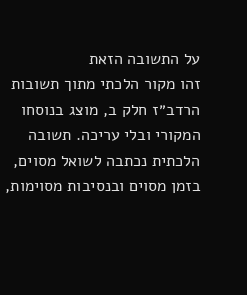על התשובה הזאת
זהו מקור הלכתי מתוך תשובות הרדב״ז חלק ב, מוצג בנוסחו המקורי ובלי עריכה. תשובה הלכתית נכתבה לשואל מסוים, בזמן מסוים ובנסיבות מסוימות,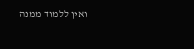ואין ללמוד ממנה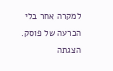למקרה אחר בלי הכרעה של פוסק. הצגתה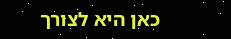כאן היא לצורך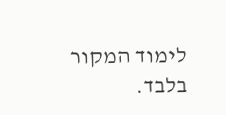לימוד המקור בלבד.